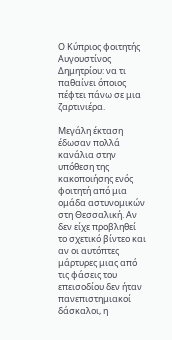Ο Κύπριος φοιτητής Αυγουστίνος Δημητρίου: να τι παθαίνει όποιος πέφτει πάνω σε μια ζαρτινιέρα.

Mεγάλη έκταση έδωσαν πολλά κανάλια στην υπόθεση της κακοποιήσης ενός φοιτητή από μια ομάδα αστυνομικών στη Θεσσαλική. Αν δεν είχε προβληθεί το σχετικό βίντεο και αν οι αυτόπτες μάρτυρες μιας από τις φάσεις του επεισοδίου δεν ήταν πανεπιστημιακοί δάσκαλοι, η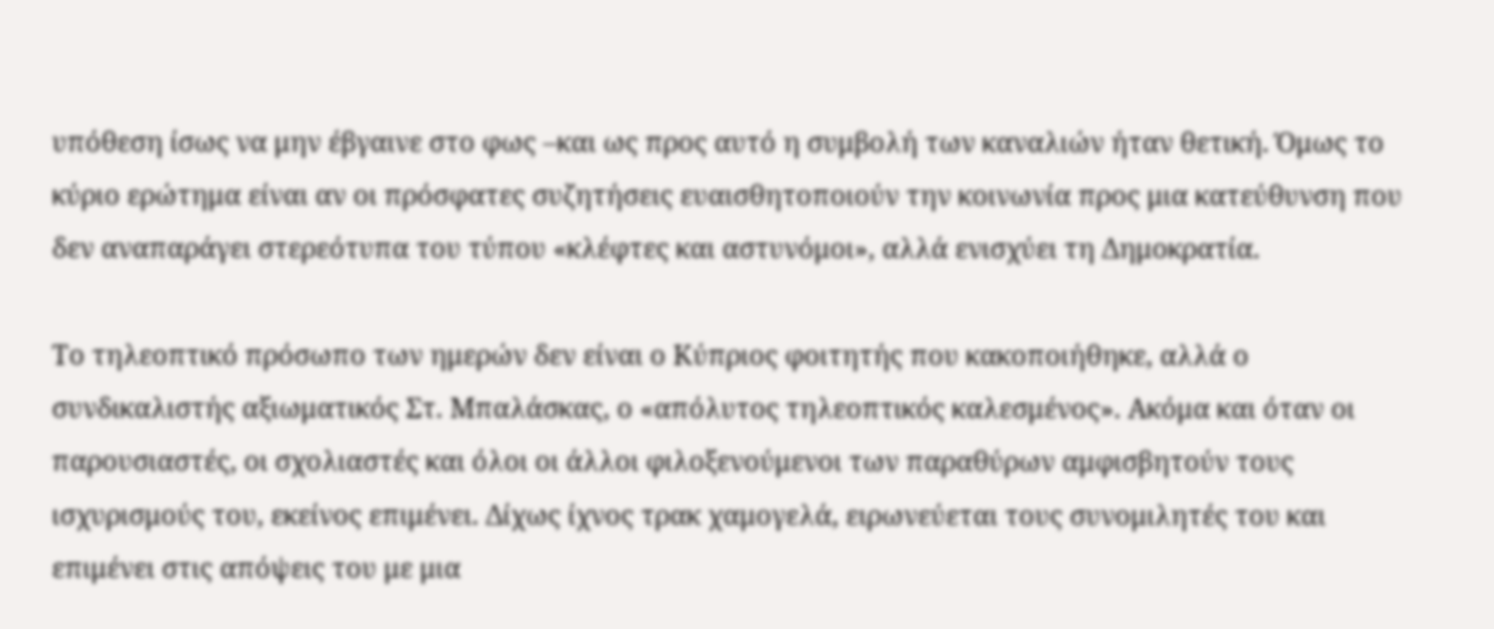υπόθεση ίσως να μην έβγαινε στο φως –και ως προς αυτό η συμβολή των καναλιών ήταν θετική. Όμως το κύριο ερώτημα είναι αν οι πρόσφατες συζητήσεις ευαισθητοποιούν την κοινωνία προς μια κατεύθυνση που δεν αναπαράγει στερεότυπα του τύπου «κλέφτες και αστυνόμοι», αλλά ενισχύει τη Δημοκρατία.

Το τηλεοπτικό πρόσωπο των ημερών δεν είναι ο Κύπριος φοιτητής που κακοποιήθηκε, αλλά ο συνδικαλιστής αξιωματικός Στ. Μπαλάσκας, ο «απόλυτος τηλεοπτικός καλεσμένος». Ακόμα και όταν οι παρουσιαστές, οι σχολιαστές και όλοι οι άλλοι φιλοξενούμενοι των παραθύρων αμφισβητούν τους ισχυρισμούς του, εκείνος επιμένει. Δίχως ίχνος τρακ χαμογελά, ειρωνεύεται τους συνομιλητές του και επιμένει στις απόψεις του με μια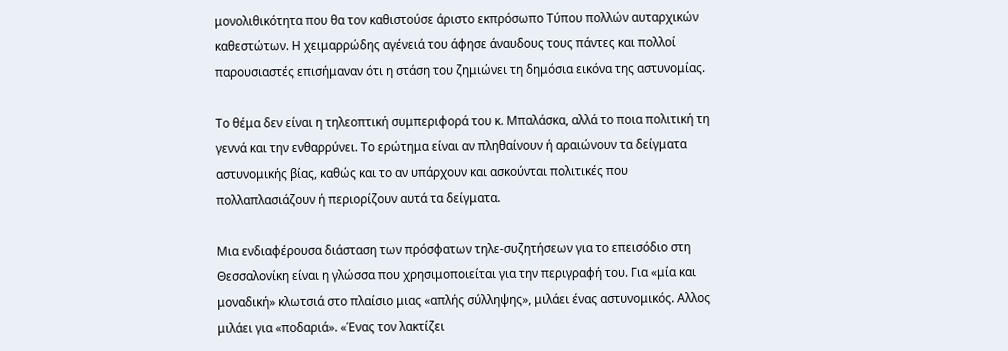μονολιθικότητα που θα τον καθιστούσε άριστο εκπρόσωπο Τύπου πολλών αυταρχικών καθεστώτων. Η χειμαρρώδης αγένειά του άφησε άναυδους τους πάντες και πολλοί παρουσιαστές επισήμαναν ότι η στάση του ζημιώνει τη δημόσια εικόνα της αστυνομίας.

Το θέμα δεν είναι η τηλεοπτική συμπεριφορά του κ. Μπαλάσκα, αλλά το ποια πολιτική τη γεννά και την ενθαρρύνει. Το ερώτημα είναι αν πληθαίνουν ή αραιώνουν τα δείγματα αστυνομικής βίας, καθώς και το αν υπάρχουν και ασκούνται πολιτικές που πολλαπλασιάζουν ή περιορίζουν αυτά τα δείγματα.

Μια ενδιαφέρουσα διάσταση των πρόσφατων τηλε-συζητήσεων για το επεισόδιο στη Θεσσαλονίκη είναι η γλώσσα που χρησιμοποιείται για την περιγραφή του. Για «μία και μοναδική» κλωτσιά στο πλαίσιο μιας «απλής σύλληψης», μιλάει ένας αστυνομικός. Αλλος μιλάει για «ποδαριά». «Ένας τον λακτίζει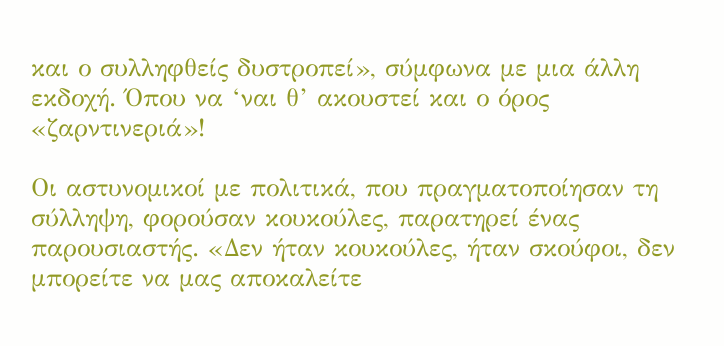και ο συλληφθείς δυστροπεί», σύμφωνα με μια άλλη εκδοχή. Όπου να ‘ναι θ’ ακουστεί και ο όρος «ζαρντινεριά»!

Οι αστυνομικοί με πολιτικά, που πραγματοποίησαν τη σύλληψη, φορούσαν κουκούλες, παρατηρεί ένας παρουσιαστής. «Δεν ήταν κουκούλες, ήταν σκούφοι, δεν μπορείτε να μας αποκαλείτε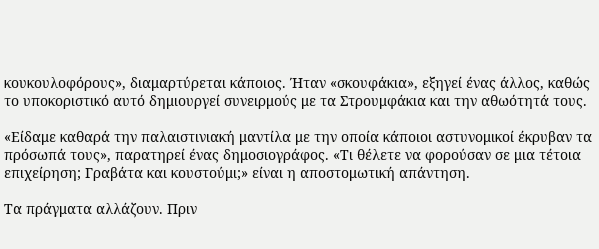κουκουλοφόρους», διαμαρτύρεται κάποιος. Ήταν «σκουφάκια», εξηγεί ένας άλλος, καθώς το υποκοριστικό αυτό δημιουργεί συνειρμούς με τα Στρουμφάκια και την αθωότητά τους.

«Είδαμε καθαρά την παλαιστινιακή μαντίλα με την οποία κάποιοι αστυνομικοί έκρυβαν τα πρόσωπά τους», παρατηρεί ένας δημοσιογράφος. «Τι θέλετε να φορούσαν σε μια τέτοια επιχείρηση; Γραβάτα και κουστούμι;» είναι η αποστομωτική απάντηση.

Τα πράγματα αλλάζουν. Πριν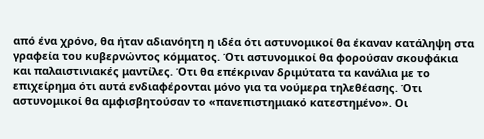από ένα χρόνο, θα ήταν αδιανόητη η ιδέα ότι αστυνομικοί θα έκαναν κατάληψη στα γραφεία του κυβερνώντος κόμματος. Ότι αστυνομικοί θα φορούσαν σκουφάκια και παλαιστινιακές μαντίλες. Ότι θα επέκριναν δριμύτατα τα κανάλια με το επιχείρημα ότι αυτά ενδιαφέρονται μόνο για τα νούμερα τηλεθέασης. Ότι αστυνομικοί θα αμφισβητούσαν το «πανεπιστημιακό κατεστημένο». Οι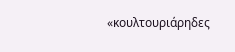«κουλτουριάρηδες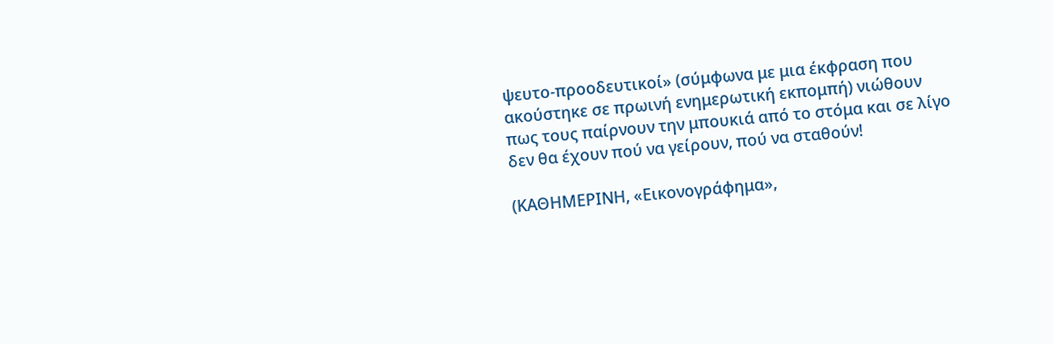ψευτο-προοδευτικοί» (σύμφωνα με μια έκφραση που ακούστηκε σε πρωινή ενημερωτική εκπομπή) νιώθουν πως τους παίρνουν την μπουκιά από το στόμα και σε λίγο δεν θα έχουν πού να γείρουν, πού να σταθούν!

(ΚΑΘΗΜΕΡΙΝΗ, «Εικονογράφημα»,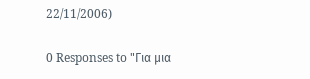22/11/2006)

0 Responses to "Για μια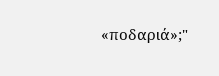«ποδαριά»;"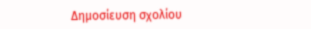Δημοσίευση σχολίου